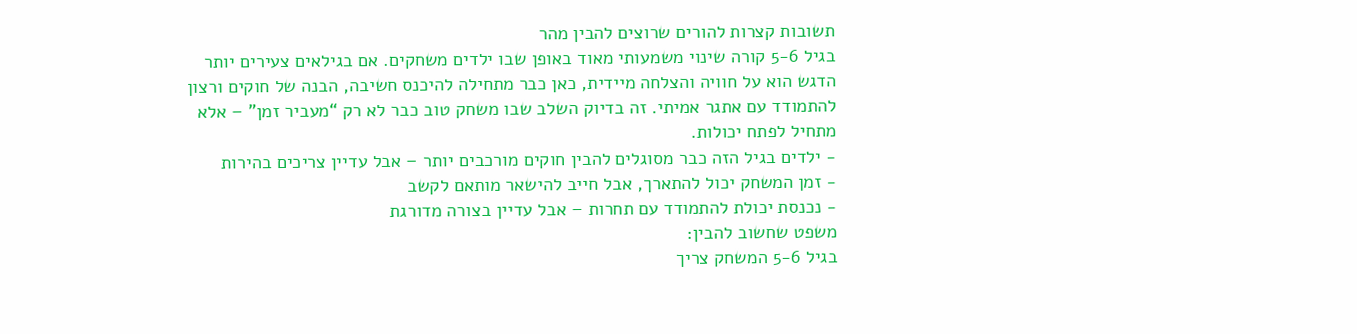תשובות קצרות להורים שרוצים להבין מהר
בגיל 5-6 קורה שינוי משמעותי מאוד באופן שבו ילדים משחקים. אם בגילאים צעירים יותר הדגש הוא על חוויה והצלחה מיידית, כאן כבר מתחילה להיכנס חשיבה, הבנה של חוקים ורצון להתמודד עם אתגר אמיתי. זה בדיוק השלב שבו משחק טוב כבר לא רק “מעביר זמן” – אלא מתחיל לפתח יכולות.
- ילדים בגיל הזה כבר מסוגלים להבין חוקים מורכבים יותר – אבל עדיין צריכים בהירות
- זמן המשחק יכול להתארך, אבל חייב להישאר מותאם לקשב
- נכנסת יכולת להתמודד עם תחרות – אבל עדיין בצורה מדורגת
משפט שחשוב להבין:
בגיל 5-6 המשחק צריך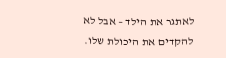לאתגר את הילד – אבל לא להקדים את היכולת שלו.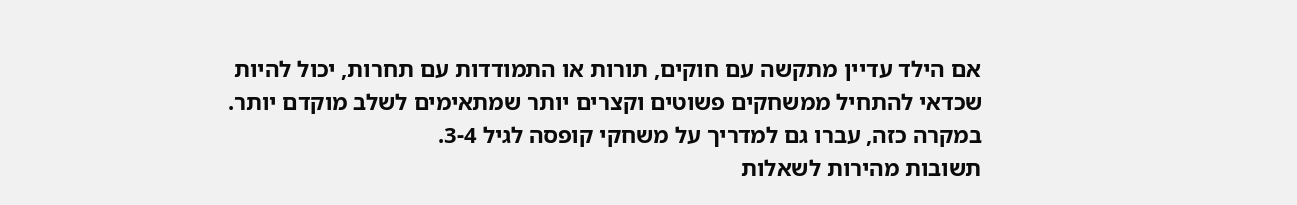אם הילד עדיין מתקשה עם חוקים, תורות או התמודדות עם תחרות, יכול להיות שכדאי להתחיל ממשחקים פשוטים וקצרים יותר שמתאימים לשלב מוקדם יותר. במקרה כזה, עברו גם למדריך על משחקי קופסה לגיל 3-4.
תשובות מהירות לשאלות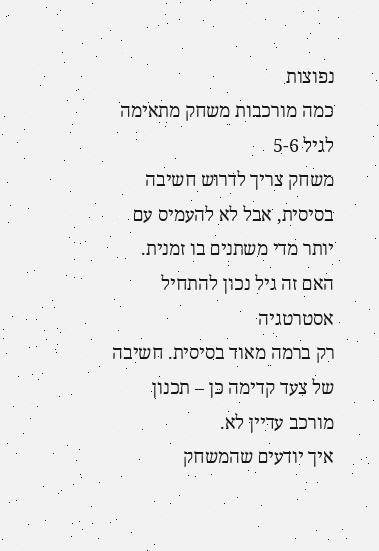נפוצות
כמה מורכבות משחק מתאימה לגיל 5-6
משחק צריך לדרוש חשיבה בסיסית, אבל לא להעמיס עם יותר מדי משתנים בו זמנית.
האם זה גיל נכון להתחיל אסטרטגיה
רק ברמה מאוד בסיסית. חשיבה של צעד קדימה כן – תכנון מורכב עדיין לא.
איך יודעים שהמשחק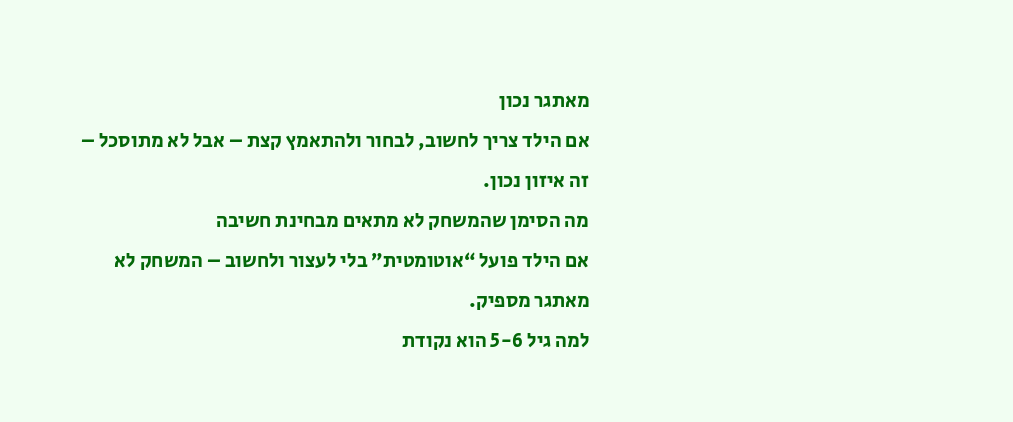מאתגר נכון
אם הילד צריך לחשוב, לבחור ולהתאמץ קצת – אבל לא מתוסכל – זה איזון נכון.
מה הסימן שהמשחק לא מתאים מבחינת חשיבה
אם הילד פועל “אוטומטית” בלי לעצור ולחשוב – המשחק לא מאתגר מספיק.
למה גיל 5-6 הוא נקודת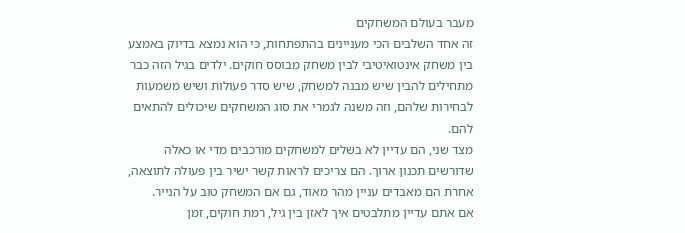מעבר בעולם המשחקים
זה אחד השלבים הכי מעניינים בהתפתחות, כי הוא נמצא בדיוק באמצע בין משחק אינטואיטיבי לבין משחק מבוסס חוקים. ילדים בגיל הזה כבר מתחילים להבין שיש מבנה למשחק, שיש סדר פעולות ושיש משמעות לבחירות שלהם, וזה משנה לגמרי את סוג המשחקים שיכולים להתאים להם.
מצד שני, הם עדיין לא בשלים למשחקים מורכבים מדי או כאלה שדורשים תכנון ארוך. הם צריכים לראות קשר ישיר בין פעולה לתוצאה, אחרת הם מאבדים עניין מהר מאוד, גם אם המשחק טוב על הנייר.
אם אתם עדיין מתלבטים איך לאזן בין גיל, רמת חוקים, זמן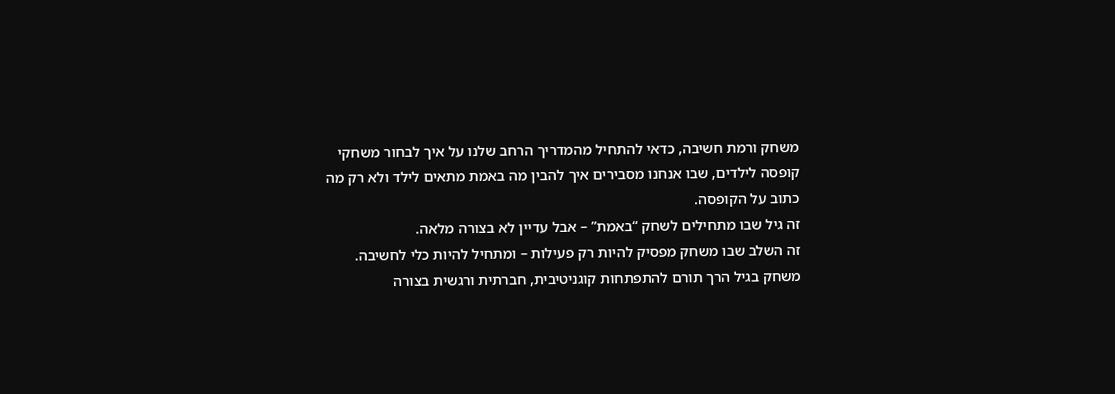משחק ורמת חשיבה, כדאי להתחיל מהמדריך הרחב שלנו על איך לבחור משחקי קופסה לילדים, שבו אנחנו מסבירים איך להבין מה באמת מתאים לילד ולא רק מה כתוב על הקופסה.
זה גיל שבו מתחילים לשחק “באמת” – אבל עדיין לא בצורה מלאה.
זה השלב שבו משחק מפסיק להיות רק פעילות – ומתחיל להיות כלי לחשיבה.
משחק בגיל הרך תורם להתפתחות קוגניטיבית, חברתית ורגשית בצורה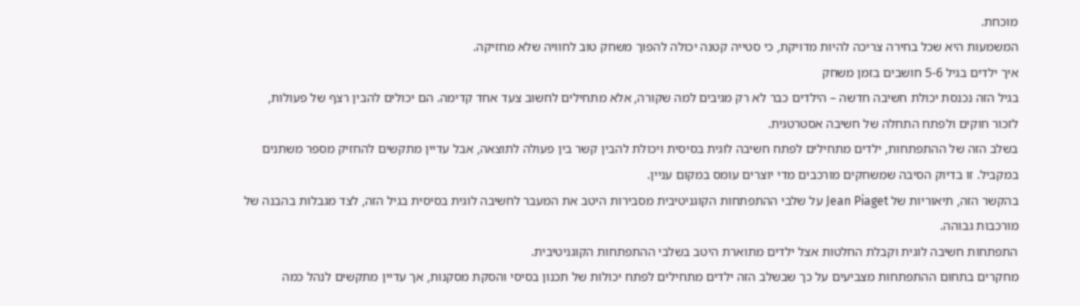מוכחת.
המשמעות היא שכל בחירה צריכה להיות מדויקת, כי סטייה קטנה יכולה להפוך משחק טוב לחוויה שלא מחזיקה.
איך ילדים בגיל 5-6 חושבים בזמן משחק
בגיל הזה נכנסת יכולת חשיבה חדשה – הילדים כבר לא רק מגיבים למה שקורה, אלא מתחילים לחשוב צעד אחד קדימה. הם יכולים להבין רצף של פעולות, לזכור חוקים ולפתח התחלה של חשיבה אסטרטגית.
בשלב הזה של ההתפתחות, ילדים מתחילים לפתח חשיבה לוגית בסיסית ויכולת להבין קשר בין פעולה לתוצאה, אבל עדיין מתקשים להחזיק מספר משתנים במקביל. זו בדיוק הסיבה שמשחקים מורכבים מדי יוצרים עומס במקום עניין.
בהקשר הזה, תיאוריות של Jean Piaget על שלבי ההתפתחות הקוגניטיבית מסבירות היטב את המעבר לחשיבה לוגית בסיסית בגיל הזה, לצד מגבלות בהבנה של מורכבות גבוהה.
התפתחות חשיבה לוגית וקבלת החלטות אצל ילדים מתוארת היטב בשלבי ההתפתחות הקוגניטיבית.
מחקרים בתחום ההתפתחות מצביעים על כך שבשלב הזה ילדים מתחילים לפתח יכולות של תכנון בסיסי והסקת מסקנות, אך עדיין מתקשים לנהל כמה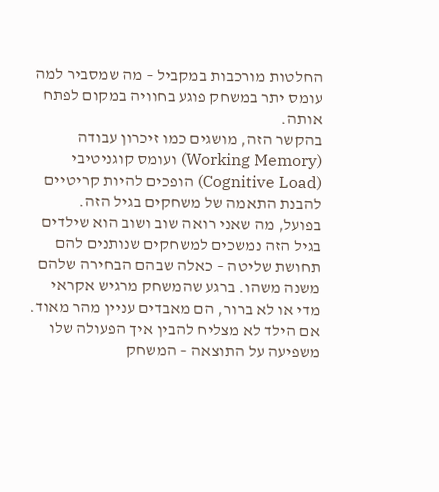החלטות מורכבות במקביל – מה שמסביר למה עומס יתר במשחק פוגע בחוויה במקום לפתח אותה.
בהקשר הזה, מושגים כמו זיכרון עבודה (Working Memory) ועומס קוגניטיבי (Cognitive Load) הופכים להיות קריטיים להבנת התאמה של משחקים בגיל הזה.
בפועל, מה שאני רואה שוב ושוב הוא שילדים בגיל הזה נמשכים למשחקים שנותנים להם תחושת שליטה – כאלה שבהם הבחירה שלהם משנה משהו. ברגע שהמשחק מרגיש אקראי מדי או לא ברור, הם מאבדים עניין מהר מאוד.
אם הילד לא מצליח להבין איך הפעולה שלו משפיעה על התוצאה – המשחק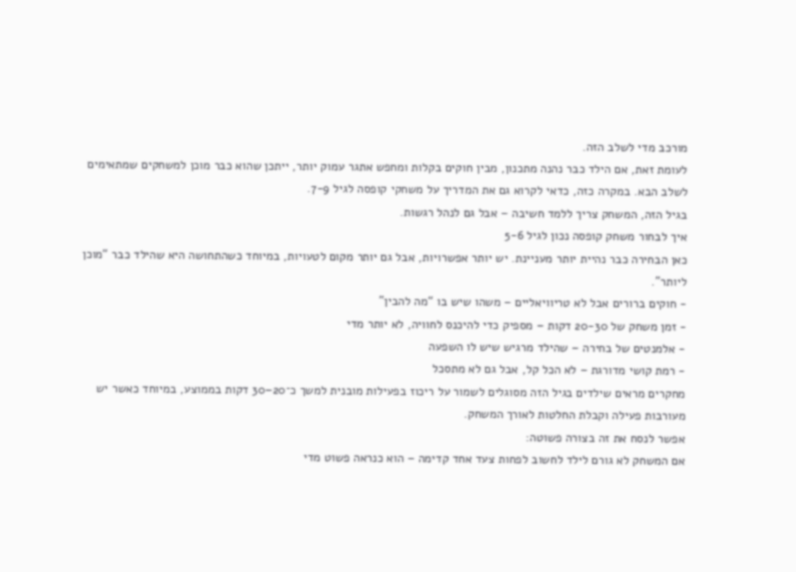מורכב מדי לשלב הזה.
לעומת זאת, אם הילד כבר נהנה מתכנון, מבין חוקים בקלות ומחפש אתגר עמוק יותר, ייתכן שהוא כבר מוכן למשחקים שמתאימים לשלב הבא. במקרה כזה, כדאי לקרוא גם את המדריך על משחקי קופסה לגיל 7-9.
בגיל הזה, המשחק צריך ללמד חשיבה – אבל גם לנהל רגשות.
איך לבחור משחק קופסה נכון לגיל 5-6
כאן הבחירה כבר נהיית יותר מעניינת. יש יותר אפשרויות, אבל גם יותר מקום לטעויות, במיוחד כשהתחושה היא שהילד כבר “מוכן ליותר”.
- חוקים ברורים אבל לא טריוויאליים – משהו שיש בו “מה להבין”
- זמן משחק של 20-30 דקות – מספיק כדי להיכנס לחוויה, לא יותר מדי
- אלמנטים של בחירה – שהילד מרגיש שיש לו השפעה
- רמת קושי מדורגת – לא הכל קל, אבל גם לא מתסכל
מחקרים מראים שילדים בגיל הזה מסוגלים לשמור על ריכוז בפעילות מובנית למשך כ־20–30 דקות בממוצע, במיוחד כאשר יש מעורבות פעילה וקבלת החלטות לאורך המשחק.
אפשר לנסח את זה בצורה פשוטה:
אם המשחק לא גורם לילד לחשוב לפחות צעד אחד קדימה – הוא כנראה פשוט מדי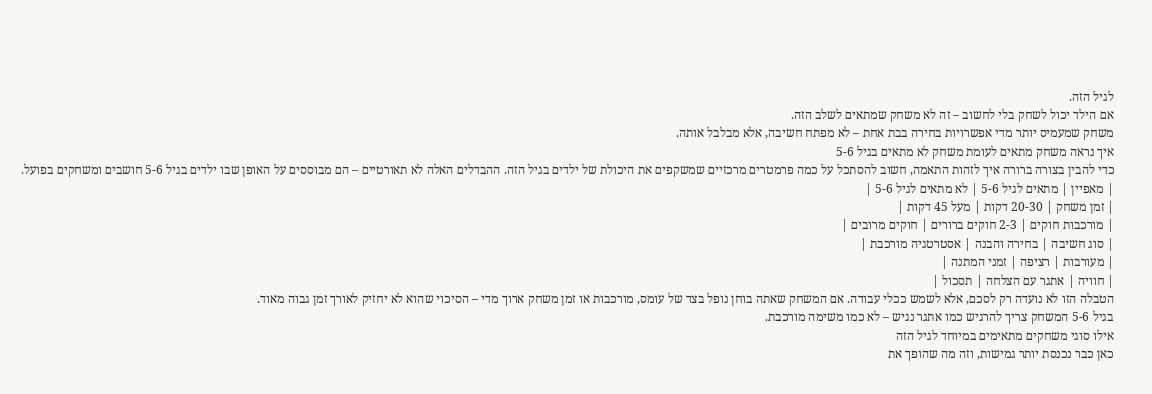לגיל הזה.
אם הילד יכול לשחק בלי לחשוב – זה לא משחק שמתאים לשלב הזה.
משחק שמעמיס יותר מדי אפשרויות בחירה בבת אחת – לא מפתח חשיבה, אלא מבלבל אותה.
איך נראה משחק מתאים לעומת משחק לא מתאים בגיל 5-6
כדי להבין בצורה ברורה איך לזהות התאמה, חשוב להסתכל על כמה פרמטרים מרכזיים שמשקפים את היכולת של ילדים בגיל הזה. ההבדלים האלה לא תאורטיים – הם מבוססים על האופן שבו ילדים בגיל 5-6 חושבים ומשחקים בפועל.
| מאפיין | מתאים לגיל 5-6 | לא מתאים לגיל 5-6 |
| זמן משחק | 20-30 דקות | מעל 45 דקות |
| מורכבות חוקים | 2-3 חוקים ברורים | חוקים מרובים |
| סוג חשיבה | בחירה והבנה | אסטרטגיה מורכבת |
| מעורבות | רציפה | זמני המתנה |
| חוויה | אתגר עם הצלחה | תסכול |
הטבלה הזו לא נועדה רק לסכם, אלא לשמש ככלי עבודה. אם המשחק שאתה בוחן נופל בצד של עומס, מורכבות או זמן משחק ארוך מדי – הסיכוי שהוא לא יחזיק לאורך זמן גבוה מאוד.
בגיל 5-6 המשחק צריך להרגיש כמו אתגר נגיש – לא כמו משימה מורכבת.
אילו סוגי משחקים מתאימים במיוחד לגיל הזה
כאן כבר נכנסת יותר גמישות, וזה מה שהופך את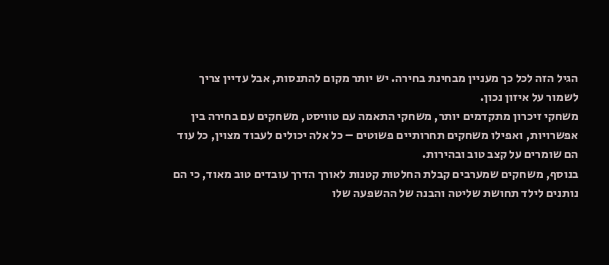הגיל הזה לכל כך מעניין מבחינת בחירה. יש יותר מקום להתנסות, אבל עדיין צריך לשמור על איזון נכון.
משחקי זיכרון מתקדמים יותר, משחקי התאמה עם טוויסט, משחקים עם בחירה בין אפשרויות, ואפילו משחקים תחרותיים פשוטים – כל אלה יכולים לעבוד מצוין, כל עוד הם שומרים על קצב טוב ובהירות.
בנוסף, משחקים שמערבים קבלת החלטות קטנות לאורך הדרך עובדים טוב מאוד, כי הם נותנים לילד תחושת שליטה והבנה של ההשפעה שלו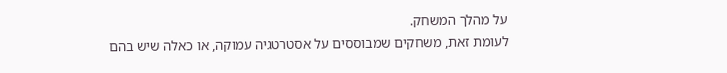על מהלך המשחק.
לעומת זאת, משחקים שמבוססים על אסטרטגיה עמוקה, או כאלה שיש בהם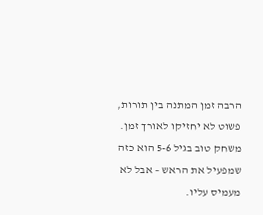הרבה זמן המתנה בין תורות, פשוט לא יחזיקו לאורך זמן.
משחק טוב בגיל 5-6 הוא כזה שמפעיל את הראש – אבל לא מעמיס עליו.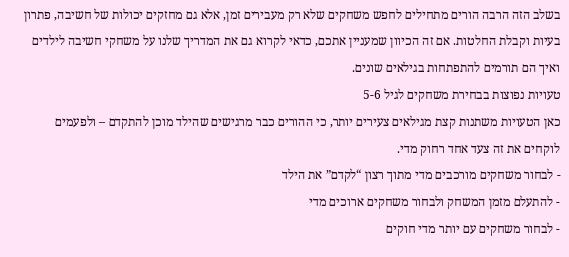בשלב הזה הרבה הורים מתחילים לחפש משחקים שלא רק מעבירים זמן, אלא גם מחזקים יכולות של חשיבה, פתרון בעיות וקבלת החלטות. אם זה הכיוון שמעניין אתכם, כדאי לקרוא גם את המדריך שלנו על משחקי חשיבה לילדים ואיך הם תורמים להתפתחות בגילאים שונים.
טעויות נפוצות בבחירת משחקים לגיל 5-6
כאן הטעויות משתנות קצת מגילאים צעירים יותר, כי ההורים כבר מרגישים שהילד מוכן להתקדם – ולפעמים לוקחים את זה צעד אחד רחוק מדי.
- לבחור משחקים מורכבים מדי מתוך רצון “לקדם” את הילד
- להתעלם מזמן המשחק ולבחור משחקים ארוכים מדי
- לבחור משחקים עם יותר מדי חוקים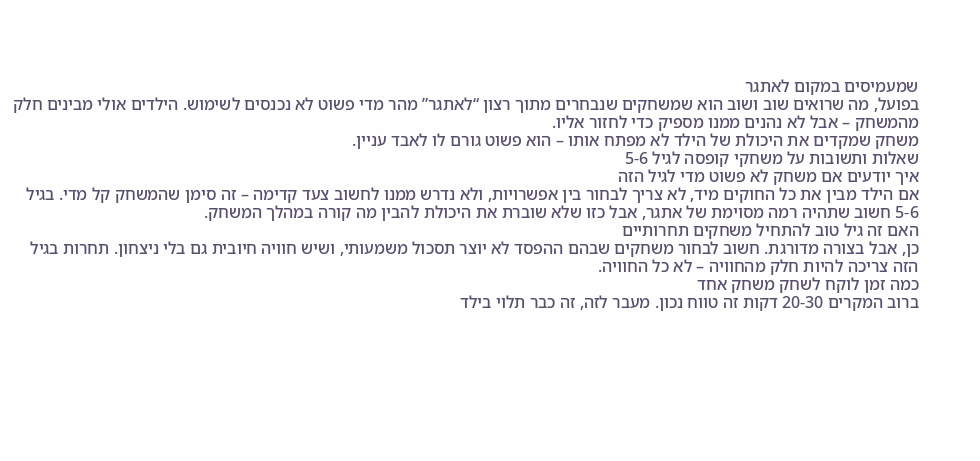שמעמיסים במקום לאתגר
בפועל, מה שרואים שוב ושוב הוא שמשחקים שנבחרים מתוך רצון “לאתגר” מהר מדי פשוט לא נכנסים לשימוש. הילדים אולי מבינים חלק מהמשחק – אבל לא נהנים ממנו מספיק כדי לחזור אליו.
משחק שמקדים את היכולת של הילד לא מפתח אותו – הוא פשוט גורם לו לאבד עניין.
שאלות ותשובות על משחקי קופסה לגיל 5-6
איך יודעים אם משחק לא פשוט מדי לגיל הזה
אם הילד מבין את כל החוקים מיד, לא צריך לבחור בין אפשרויות, ולא נדרש ממנו לחשוב צעד קדימה – זה סימן שהמשחק קל מדי. בגיל 5-6 חשוב שתהיה רמה מסוימת של אתגר, אבל כזו שלא שוברת את היכולת להבין מה קורה במהלך המשחק.
האם זה גיל טוב להתחיל משחקים תחרותיים
כן, אבל בצורה מדורגת. חשוב לבחור משחקים שבהם ההפסד לא יוצר תסכול משמעותי, ושיש חוויה חיובית גם בלי ניצחון. תחרות בגיל הזה צריכה להיות חלק מהחוויה – לא כל החוויה.
כמה זמן לוקח לשחק משחק אחד
ברוב המקרים 20-30 דקות זה טווח נכון. מעבר לזה, זה כבר תלוי בילד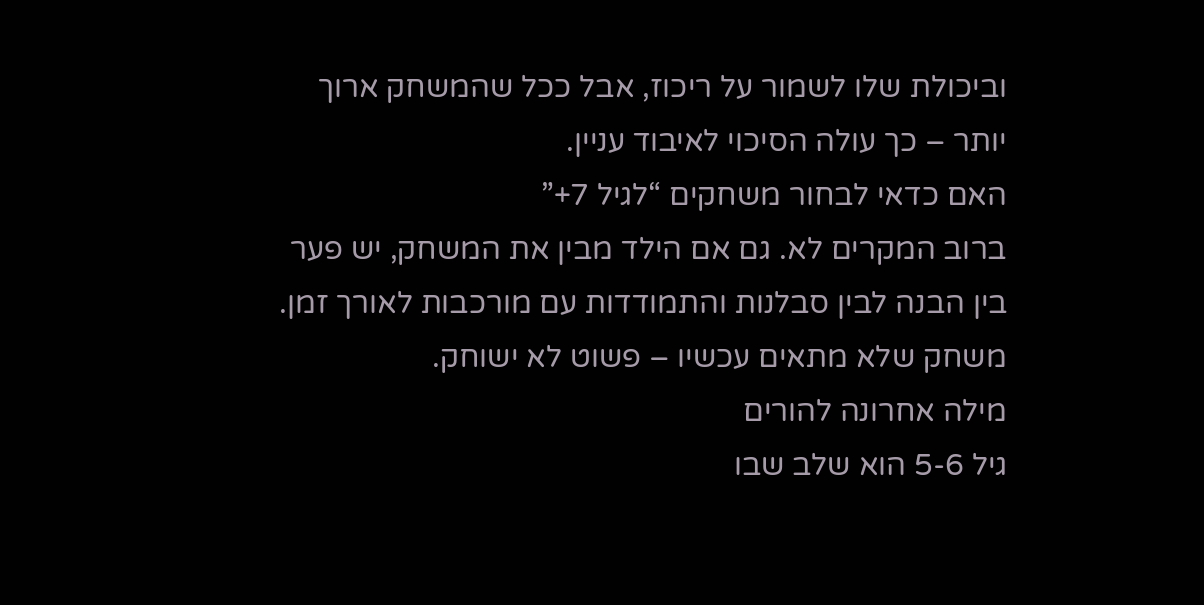וביכולת שלו לשמור על ריכוז, אבל ככל שהמשחק ארוך יותר – כך עולה הסיכוי לאיבוד עניין.
האם כדאי לבחור משחקים “לגיל 7+”
ברוב המקרים לא. גם אם הילד מבין את המשחק, יש פער בין הבנה לבין סבלנות והתמודדות עם מורכבות לאורך זמן. משחק שלא מתאים עכשיו – פשוט לא ישוחק.
מילה אחרונה להורים
גיל 5-6 הוא שלב שבו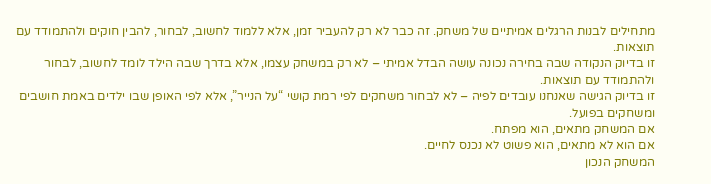מתחילים לבנות הרגלים אמיתיים של משחק. זה כבר לא רק להעביר זמן, אלא ללמוד לחשוב, לבחור, להבין חוקים ולהתמודד עם תוצאות.
זו בדיוק הנקודה שבה בחירה נכונה עושה הבדל אמיתי – לא רק במשחק עצמו, אלא בדרך שבה הילד לומד לחשוב, לבחור ולהתמודד עם תוצאות.
זו בדיוק הגישה שאנחנו עובדים לפיה – לא לבחור משחקים לפי רמת קושי “על הנייר”, אלא לפי האופן שבו ילדים באמת חושבים ומשחקים בפועל.
אם המשחק מתאים, הוא מפתח.
אם הוא לא מתאים, הוא פשוט לא נכנס לחיים.
המשחק הנכון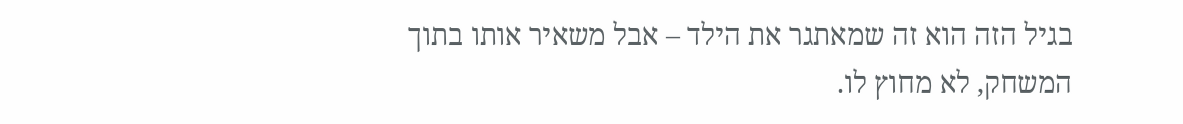בגיל הזה הוא זה שמאתגר את הילד – אבל משאיר אותו בתוך המשחק, לא מחוץ לו.